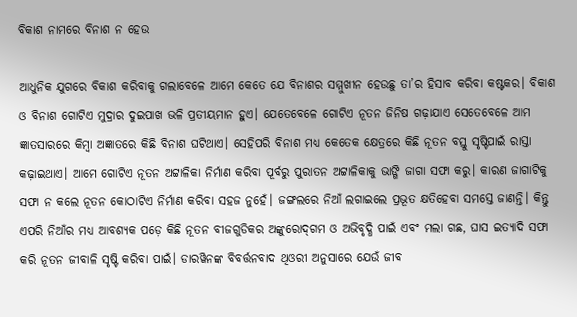ବିକାଶ ନାମରେ ବିନାଶ ନ ହେଉ

ଆଧୁନିକ ଯୁଗରେ ବିକାଶ କରିବାକୁ ଗଲାବେଳେ ଆମେ କେତେ ଯେ ବିନାଶର ସମ୍ମୁଖୀନ ହେଉଛୁ ତା’ର ହିସାବ କରିବା କଷ୍ଟକର। ବିକାଶ ଓ ବିନାଶ ଗୋଟିଏ ମୁଦ୍ରାର ଦୁଇପାଖ ଭଳି ପ୍ରତୀୟମାନ ହୁଏ। ଯେତେବେଳେ ଗୋଟିଏ ନୂତନ ଜିନିଷ ଗଢ଼ାଯାଏ ସେତେବେଳେ ଆମ ଜ୍ଞାତସାରରେ କିମ୍ବା ଅଜ୍ଞାତରେ କିଛି ବିନାଶ ଘଟିଥାଏ। ସେହିପରି ବିନାଶ ମଧ୍ୟ କେତେକ କ୍ଷେତ୍ରରେ କିଛି ନୂତନ ବସ୍ତୁ ସୃଷ୍ଟିପାଇଁ ରାସ୍ତା କଢ଼ାଇଥାଏ। ଆମେ ଗୋଟିଏ ନୂତନ ଅଟ୍ଟାଳିକା ନିର୍ମାଣ କରିବା ପୂର୍ବରୁ ପୁରାତନ ଅଟ୍ଟାଳିକାକୁ ଭାଙ୍ଗି ଜାଗା ସଫା କରୁ। କାରଣ ଜାଗାଟିକୁ ସଫା ନ କଲେ ନୂତନ କୋଠାଟିଏ ନିର୍ମାଣ କରିବା ସହଜ ନୁହେଁ। ଜଙ୍ଗଲରେ ନିଆଁ ଲଗାଇଲେ ପ୍ରଭୂତ କ୍ଷତିହେବା ସମସ୍ତେ ଜାଣନ୍ତି। କିନ୍ତୁ ଏପରି ନିଆଁର ମଧ୍ୟ ଆବଶ୍ୟକ ପଡ଼େ କିଛି ନୂତନ ବୀଜଗୁଡିକର ଅଙ୍କୁରୋଦ୍‌ଗମ ଓ ଅଭିବୃଦ୍ଧି ପାଇଁ ଏବଂ ମଲା ଗଛ, ଘାସ ଇତ୍ୟାଦି ସଫା କରି ନୂତନ ଜୀବାଳି ସୃଷ୍ଟି କରିବା ପାଇଁ। ଡାରୱିନଙ୍କ ବିବର୍ତ୍ତନବାଦ ଥିଓରୀ ଅନୁସାରେ ଯେଉଁ ଜୀବ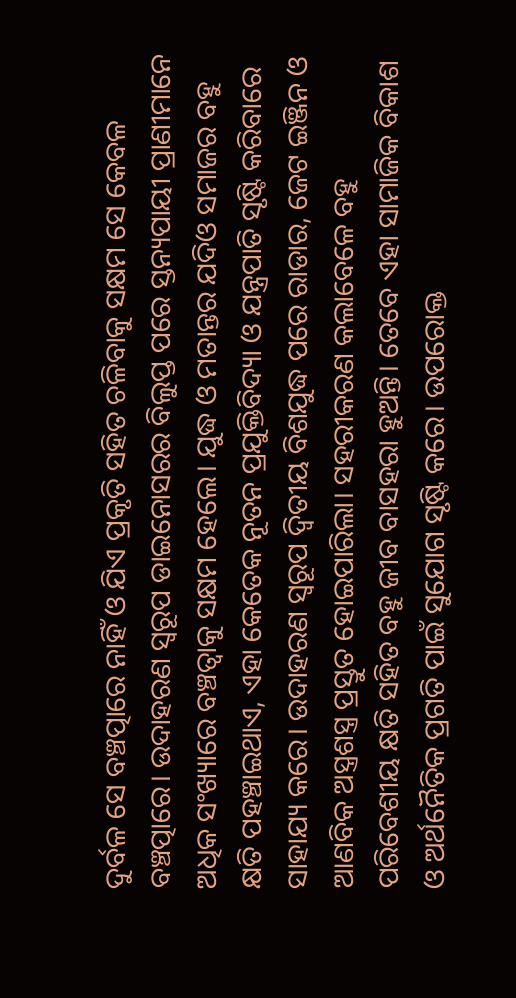ଦୁର୍ବଳ ସେ ବଞ୍ଚତ୍ପାରେ ନାହିଁ ଓ ଯିଏ ପ୍ରକୃତି ସହିତ ଚଳିବାକୁ ସକ୍ଷମ ସେ କେବଳ ବଞ୍ଚତ୍ପାରେ। ଉଦାହରଣ ସ୍ବରୂପ ଡାଇନୋସରର ବିଲୁପ୍ତ ପରେ ସ୍ତନ୍ୟପାୟୀ ପ୍ରାଣୀମାନେ ଅଧିକ ସଂଖ୍ୟାରେ ବଞ୍ଚତ୍ବାକୁ ସକ୍ଷମ ହେଲେ। ଯୁଦ୍ଧ ଓ ମତାନ୍ତର ଯଦିଓ ସମାଜର ବହୁ କ୍ଷତି ପହଞ୍ଚାଇଥାଏ, ଏହା କେତେକ ନୂତନ ପ୍ରଯୁକ୍ତିବିଦ୍ୟା ଓ ଯନ୍ତ୍ରପାତି ସୃଷ୍ଟି କରିବାରେ ସାହାଯ୍ୟ କରେ। ଉଦାହରଣ ସ୍ବରୂପ ଦ୍ୱିତୀୟ ବିଶଯୁଦ୍ଧ ପରେ ରାଡାର, ଜେଟ ଇଞ୍ଜିନ ଓ ଆଣବିକ ଅସ୍ତ୍ରଶସ୍ତ୍ର ପ୍ରସ୍ତୁତ ହୋଇପାରିଲା। ସହରୀକରଣ କଲାବେଳେ ବହୁ ପରିବେଶୀୟ କ୍ଷତି ସହିତ ବହୁ ଜୀବ ବାସହରା ହୁଅନ୍ତି। ତେବେ ଏହା ସାମାଜିକ ବିକାଶ ଓ ଅର୍ଥନୈତିକ ପ୍ରଗତି ପାଇଁ ସୁଯୋଗ ସୃଷ୍ଟି କରେ। ଉପରୋକ୍ତ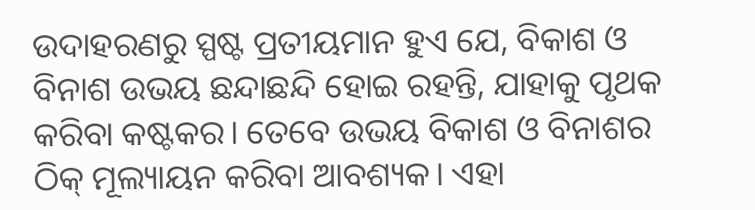ଉଦାହରଣରୁ ସ୍ପଷ୍ଟ ପ୍ରତୀୟମାନ ହୁଏ ଯେ, ବିକାଶ ଓ ବିନାଶ ଉଭୟ ଛନ୍ଦାଛନ୍ଦି ହୋଇ ରହନ୍ତି, ଯାହାକୁ ପୃଥକ କରିବା କଷ୍ଟକର। ତେବେ ଉଭୟ ବିକାଶ ଓ ବିନାଶର ଠିକ୍‌ ମୂଲ୍ୟାୟନ କରିବା ଆବଶ୍ୟକ। ଏହା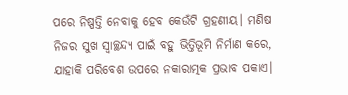ପରେ ନିଷ୍ପତ୍ତି ନେବାକୁ ହେବ କେଉଁଟି ଗ୍ରହଣୀୟ। ମଣିଷ ନିଜର ସୁଖ ସ୍ବାଚ୍ଛନ୍ଦ୍ୟ ପାଇଁ ବହୁ ଭିତ୍ତିଭୂମି ନିର୍ମାଣ କରେ, ଯାହାକି ପରିବେଶ ଉପରେ ନକାରାତ୍ମକ ପ୍ରଭାବ ପକାଏ।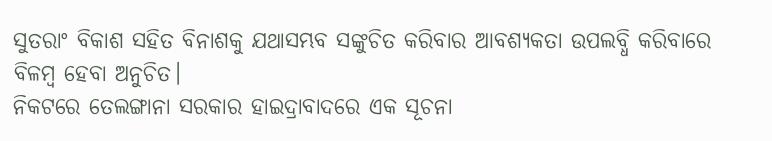ସୁତରାଂ ବିକାଶ ସହିତ ବିନାଶକୁ ଯଥାସମ୍ଭବ ସଙ୍କୁଚିତ କରିବାର ଆବଶ୍ୟକତା ଉପଲବ୍ଧି କରିବାରେ ବିଳମ୍ବ ହେବା ଅନୁଚିତ।
ନିକଟରେ ତେଲଙ୍ଗାନା ସରକାର ହାଇଦ୍ରାବାଦରେ ଏକ ସୂଚନା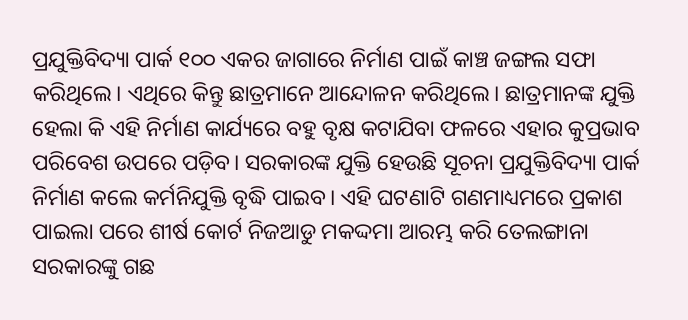ପ୍ରଯୁକ୍ତିବିଦ୍ୟା ପାର୍କ ୧୦୦ ଏକର ଜାଗାରେ ନିର୍ମାଣ ପାଇଁ କାଞ୍ଚ ଜଙ୍ଗଲ ସଫା କରିଥିଲେ। ଏଥିରେ କିନ୍ତୁ ଛାତ୍ରମାନେ ଆନ୍ଦୋଳନ କରିଥିଲେ। ଛାତ୍ରମାନଙ୍କ ଯୁକ୍ତି ହେଲା କି ଏହି ନିର୍ମାଣ କାର୍ଯ୍ୟରେ ବହୁ ବୃକ୍ଷ କଟାଯିବା ଫଳରେ ଏହାର କୁପ୍ରଭାବ ପରିବେଶ ଉପରେ ପଡ଼ିବ। ସରକାରଙ୍କ ଯୁକ୍ତି ହେଉଛି ସୂଚନା ପ୍ରଯୁକ୍ତିବିଦ୍ୟା ପାର୍କ ନିର୍ମାଣ କଲେ କର୍ମନିଯୁକ୍ତି ବୃଦ୍ଧି ପାଇବ। ଏହି ଘଟଣାଟି ଗଣମାଧ୍ୟମରେ ପ୍ରକାଶ ପାଇଲା ପରେ ଶୀର୍ଷ କୋର୍ଟ ନିଜଆଡୁ ମକଦ୍ଦମା ଆରମ୍ଭ କରି ତେଲଙ୍ଗାନା ସରକାରଙ୍କୁ ଗଛ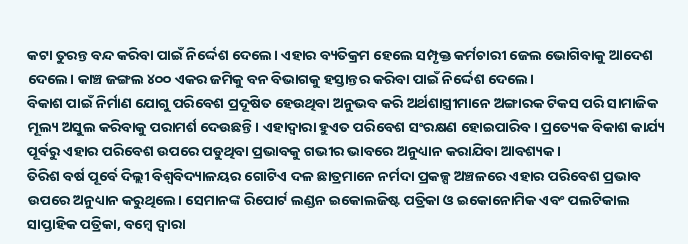କଟା ତୁରନ୍ତ ବନ୍ଦ କରିବା ପାଇଁ ନିର୍ଦ୍ଦେଶ ଦେଲେ। ଏହାର ବ୍ୟତିକ୍ରମ ହେଲେ ସମ୍ପୃକ୍ତ କର୍ମଚାରୀ ଜେଲ ଭୋଗିବାକୁ ଆଦେଶ ଦେଲେ। କାଞ୍ଚ ଜଙ୍ଗଲ ୪୦୦ ଏକର ଜମିକୁ ବନ ବିଭାଗକୁ ହସ୍ତାନ୍ତର କରିବା ପାଇଁ ନିର୍ଦ୍ଦେଶ ଦେଲେ।
ବିକାଶ ପାଇଁ ନିର୍ମାଣ ଯୋଗୁ ପରିବେଶ ପ୍ରଦୂଷିତ ହେଉଥିବା ଅନୁଭବ କରି ଅର୍ଥଶାସ୍ତ୍ରୀମାନେ ଅଙ୍ଗାରକ ଟିକସ ପରି ସାମାଜିକ ମୂଲ୍ୟ ଅସୁଲ କରିବାକୁ ପରାମର୍ଶ ଦେଉଛନ୍ତି। ଏହାଦ୍ୱାରା ହୁଏତ ପରିବେଶ ସଂରକ୍ଷଣ ହୋଇପାରିବ। ପ୍ରତ୍ୟେକ ବିକାଶ କାର୍ଯ୍ୟ ପୂର୍ବରୁ ଏହାର ପରିବେଶ ଉପରେ ପଡୁଥିବା ପ୍ରଭାବକୁ ଗଭୀର ଭାବରେ ଅନୁଧ୍ୟାନ କରାଯିବା ଆବଶ୍ୟକ।
ତିରିଶ ବର୍ଷ ପୂର୍ବେ ଦିଲ୍ଲୀ ବିଶ୍ୱବିଦ୍ୟାଳୟର ଗୋଟିଏ ଦଳ ଛାତ୍ରମାନେ ନର୍ମଦା ପ୍ରକଳ୍ପ ଅଞ୍ଚଳରେ ଏହାର ପରିବେଶ ପ୍ରଭାବ ଉପରେ ଅନୁଧ୍ୟାନ କରୁଥିଲେ। ସେମାନଙ୍କ ରିପୋର୍ଟ ଲଣ୍ଡନ ଇକୋଲଜିଷ୍ଟ ପତ୍ରିକା ଓ ଇକୋନୋମିକ ଏବଂ ପଲଟିକାଲ ସାପ୍ତାହିକ ପତ୍ରିକା, ବମ୍ବେ ଦ୍ୱାରା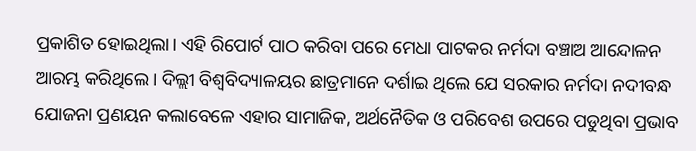ପ୍ରକାଶିତ ହୋଇଥିଲା। ଏହି ରିପୋର୍ଟ ପାଠ କରିବା ପରେ ମେଧା ପାଟକର ନର୍ମଦା ବଞ୍ଚାଅ ଆନ୍ଦୋଳନ ଆରମ୍ଭ କରିଥିଲେ। ଦିଲ୍ଲୀ ବିଶ୍ୱବିଦ୍ୟାଳୟର ଛାତ୍ରମାନେ ଦର୍ଶାଇ ଥିଲେ ଯେ ସରକାର ନର୍ମଦା ନଦୀବନ୍ଧ ଯୋଜନା ପ୍ରଣୟନ କଲାବେଳେ ଏହାର ସାମାଜିକ, ଅର୍ଥନୈତିକ ଓ ପରିବେଶ ଉପରେ ପଡୁଥିବା ପ୍ରଭାବ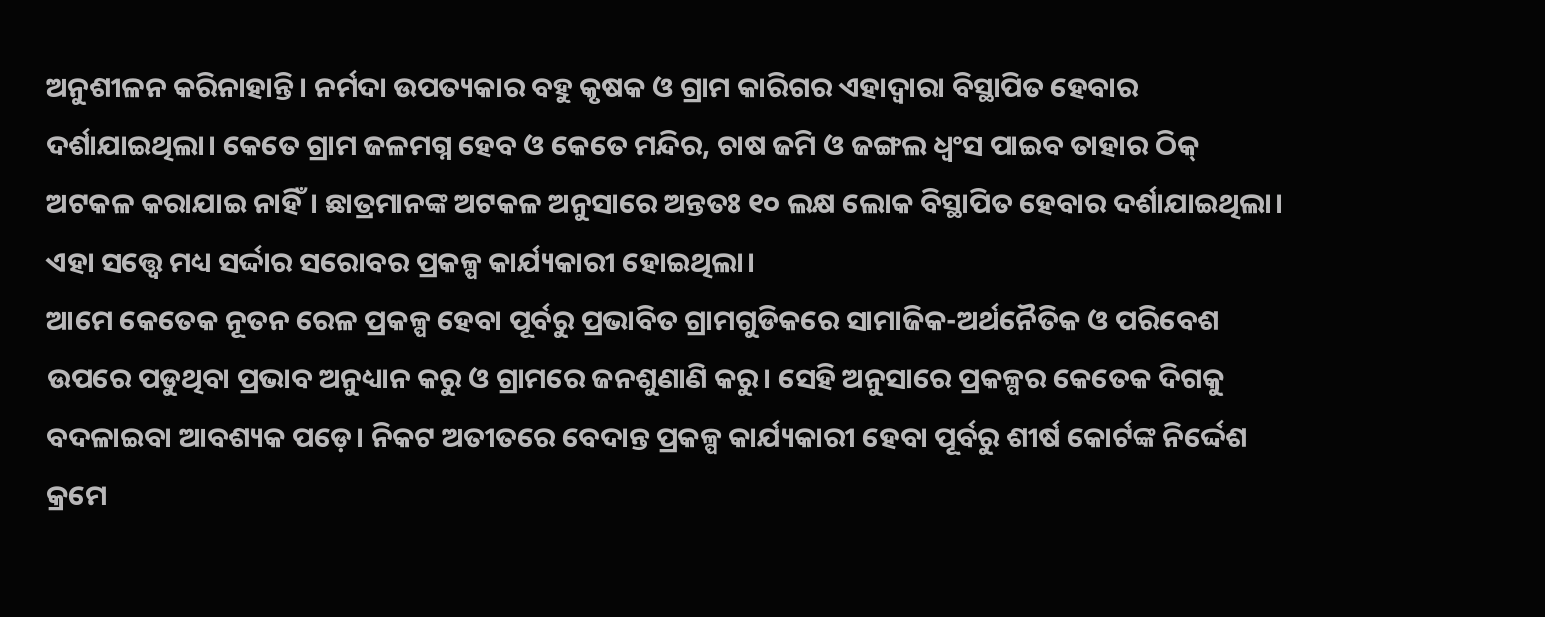ଅନୁଶୀଳନ କରିନାହାନ୍ତି। ନର୍ମଦା ଉପତ୍ୟକାର ବହୁ କୃଷକ ଓ ଗ୍ରାମ କାରିଗର ଏହାଦ୍ୱାରା ବିସ୍ଥାପିତ ହେବାର ଦର୍ଶାଯାଇଥିଲା। କେତେ ଗ୍ରାମ ଜଳମଗ୍ନ ହେବ ଓ କେତେ ମନ୍ଦିର, ଚାଷ ଜମି ଓ ଜଙ୍ଗଲ ଧ୍ୱଂସ ପାଇବ ତାହାର ଠିକ୍‌ ଅଟକଳ କରାଯାଇ ନାହିଁ। ଛାତ୍ରମାନଙ୍କ ଅଟକଳ ଅନୁସାରେ ଅନ୍ତତଃ ୧୦ ଲକ୍ଷ ଲୋକ ବିସ୍ଥାପିତ ହେବାର ଦର୍ଶାଯାଇଥିଲା। ଏହା ସତ୍ତ୍ବେ ମଧ୍ୟ ସର୍ଦ୍ଦାର ସରୋବର ପ୍ରକଳ୍ପ କାର୍ଯ୍ୟକାରୀ ହୋଇଥିଲା।
ଆମେ କେତେକ ନୂତନ ରେଳ ପ୍ରକଳ୍ପ ହେବା ପୂର୍ବରୁ ପ୍ରଭାବିତ ଗ୍ରାମଗୁଡିକରେ ସାମାଜିକ-ଅର୍ଥନୈତିକ ଓ ପରିବେଶ ଉପରେ ପଡୁଥିବା ପ୍ରଭାବ ଅନୁଧ୍ୟାନ କରୁ ଓ ଗ୍ରାମରେ ଜନଶୁଣାଣି କରୁ। ସେହି ଅନୁସାରେ ପ୍ରକଳ୍ପର କେତେକ ଦିଗକୁ ବଦଳାଇବା ଆବଶ୍ୟକ ପଡ଼େ। ନିକଟ ଅତୀତରେ ବେଦାନ୍ତ ପ୍ରକଳ୍ପ କାର୍ଯ୍ୟକାରୀ ହେବା ପୂର୍ବରୁ ଶୀର୍ଷ କୋର୍ଟଙ୍କ ନିର୍ଦ୍ଦେଶ କ୍ରମେ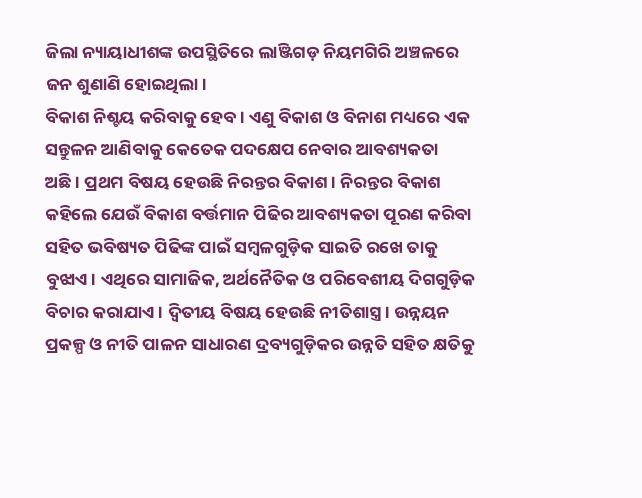ଜିଲା ନ୍ୟାୟାଧୀଶଙ୍କ ଉପସ୍ଥିତିରେ ଲାଞ୍ଜିଗଡ଼ ନିୟମଗିରି ଅଞ୍ଚଳରେ ଜନ ଶୁଣାଣି ହୋଇଥିଲା।
ବିକାଶ ନିଶ୍ଚୟ କରିବାକୁ ହେବ। ଏଣୁ ବିକାଶ ଓ ବିନାଶ ମଧ୍ୟରେ ଏକ ସନ୍ତୁଳନ ଆଣିବାକୁ କେତେକ ପଦକ୍ଷେପ ନେବାର ଆବଶ୍ୟକତା ଅଛି। ପ୍ରଥମ ବିଷୟ ହେଉଛି ନିରନ୍ତର ବିକାଶ। ନିରନ୍ତର ବିକାଶ କହିଲେ ଯେଉଁ ବିକାଶ ବର୍ତ୍ତମାନ ପିଢିର ଆବଶ୍ୟକତା ପୂରଣ କରିବା ସହିତ ଭବିଷ୍ୟତ ପିଢିଙ୍କ ପାଇଁ ସମ୍ବଳଗୁଡ଼ିକ ସାଇତି ରଖେ ତାକୁ ବୁଝାଏ। ଏଥିରେ ସାମାଜିକ, ଅର୍ଥନୈତିକ ଓ ପରିବେଶୀୟ ଦିଗଗୁଡ଼ିକ ବିଚାର କରାଯାଏ। ଦ୍ୱିତୀୟ ବିଷୟ ହେଉଛି ନୀତିଶାସ୍ତ୍ର। ଉନ୍ନୟନ ପ୍ରକଳ୍ପ ଓ ନୀତି ପାଳନ ସାଧାରଣ ଦ୍ରବ୍ୟଗୁଡ଼ିକର ଉନ୍ନତି ସହିତ କ୍ଷତିକୁ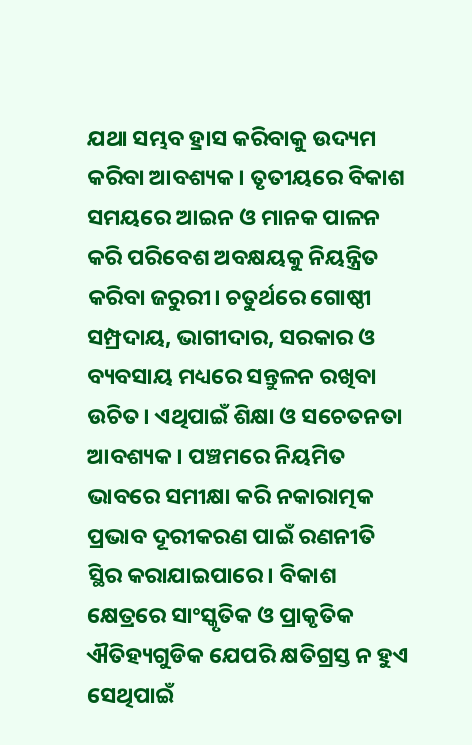ଯଥା ସମ୍ଭବ ହ୍ରାସ କରିବାକୁ ଉଦ୍ୟମ କରିବା ଆବଶ୍ୟକ। ତୃତୀୟରେ ବିକାଶ ସମୟରେ ଆଇନ ଓ ମାନକ ପାଳନ କରି ପରିବେଶ ଅବକ୍ଷୟକୁ ନିୟନ୍ତ୍ରିତ କରିବା ଜରୁରୀ। ଚତୁର୍ଥରେ ଗୋଷ୍ଠୀ ସମ୍ପ୍ରଦାୟ, ଭାଗୀଦାର, ସରକାର ଓ ବ୍ୟବସାୟ ମଧ୍ୟରେ ସନ୍ତୁଳନ ରଖିବା ଉଚିତ। ଏଥିପାଇଁ ଶିକ୍ଷା ଓ ସଚେତନତା ଆବଶ୍ୟକ। ପଞ୍ଚମରେ ନିୟମିତ ଭାବରେ ସମୀକ୍ଷା କରି ନକାରାତ୍ମକ ପ୍ରଭାବ ଦୂରୀକରଣ ପାଇଁ ରଣନୀତି ସ୍ଥିର କରାଯାଇପାରେ। ବିକାଶ କ୍ଷେତ୍ରରେ ସାଂସ୍କୃତିକ ଓ ପ୍ରାକୃତିକ ଐତିହ୍ୟଗୁଡିକ ଯେପରି କ୍ଷତିଗ୍ରସ୍ତ ନ ହୁଏ ସେଥିପାଇଁ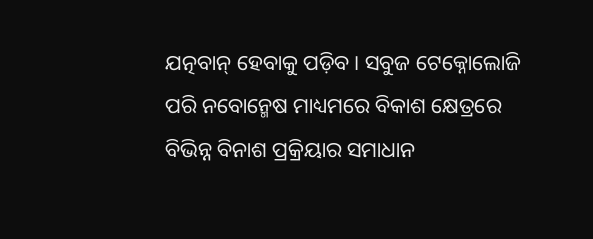ଯତ୍ନବାନ୍‌ ହେବାକୁ ପଡ଼ିବ। ସବୁଜ ଟେକ୍ନୋଲୋଜି ପରି ନବୋନ୍ମେଷ ମାଧ୍ୟମରେ ବିକାଶ କ୍ଷେତ୍ରରେ ବିଭିନ୍ନ ବିନାଶ ପ୍ରକ୍ରିୟାର ସମାଧାନ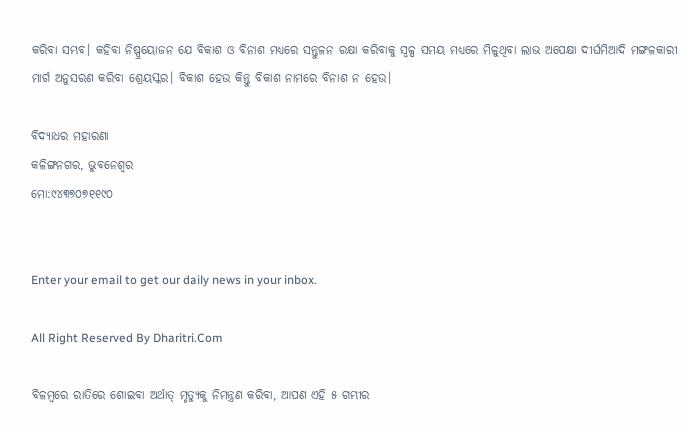କରିବା ସମ୍ଭବ। କହିବା ନିଷ୍ପ୍ରୟୋଜନ ଯେ ବିକାଶ ଓ ବିନାଶ ମଧ୍ୟରେ ସନ୍ତୁଳନ ରକ୍ଷା କରିବାକୁ ସ୍ବଳ୍ପ ସମୟ ମଧ୍ୟରେ ମିଳୁଥିବା ଲାଭ ଅପେକ୍ଷା ଦୀର୍ଘମିଆଦି ମଙ୍ଗଳକାରୀ ମାର୍ଗ ଅନୁସରଣ କରିବା ଶ୍ରେୟସ୍କର। ବିକାଶ ହେଉ କିନ୍ତୁ ବିକାଶ ନାମରେ ବିନାଶ ନ ହେଉ।

ବିଦ୍ୟାଧର ମହାରଣା
କଳିଙ୍ଗନଗର, ଭୁବନେଶ୍ବର
ମୋ:୯୪୩୭୦୭୧୧୯୦


Enter your email to get our daily news in your inbox.

All Right Reserved By Dharitri.Com

ବିଳମ୍ବରେ ରାତିରେ ଶୋଇବା ଅର୍ଥାତ୍‌ ମୃତ୍ୟୁକୁ ନିମନ୍ତ୍ରଣ କରିବା, ଆପଣ ଏହି ୫ ଗମ୍ଭୀର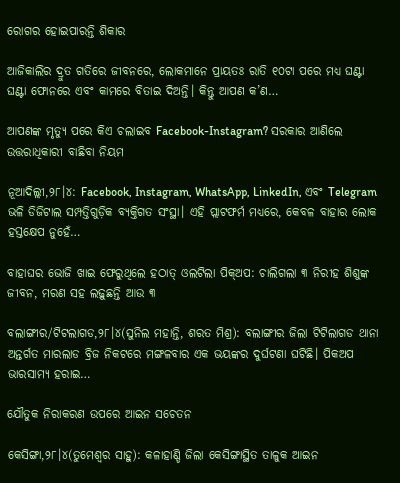ରୋଗର ହୋଇପାରନ୍ତି ଶିକାର

ଆଜିକାଲିର ଦ୍ରୁତ ଗତିରେ ଜୀବନରେ, ଲୋକମାନେ ପ୍ରାୟତଃ ରାତି ୧୦ଟା ପରେ ମଧ୍ୟ ଘଣ୍ଟା ଘଣ୍ଟା ଫୋନରେ ଏବଂ କାମରେ ବିତାଇ ଦିଅନ୍ତି। କିନ୍ତୁ ଆପଣ କ’ଣ…

ଆପଣଙ୍କ ମୃତ୍ୟୁ ପରେ କିଏ ଚଲାଇବ Facebook-Instagram? ସରକାର ଆଣିଲେ ଉତ୍ତରାଧିକାରୀ ବାଛିବା ନିୟମ

ନୂଆଦିଲ୍ଲୀ,୨୮।୪: Facebook, Instagram, WhatsApp, LinkedIn, ଏବଂ Telegram ଭଳି ଡିଜିଟାଲ ସମ୍ପତ୍ତିଗୁଡ଼ିକ ବ୍ୟକ୍ତିଗତ ସଂସ୍ଥା। ଏହି ପ୍ଲାଟଫର୍ମ ମଧ୍ୟରେ, କେବଳ ବାହାର ଲୋକ ହସ୍ତକ୍ଷେପ ନୁହେଁ…

ବାହାଘର ଭୋଜି ଖାଇ ଫେରୁଥିଲେ ହଠାତ୍‌ ଓଲଟିଲା ପିକ୍‌ଅପ: ଚାଲିଗଲା ୩ ନିରୀହ ଶିଶୁଙ୍କ ଜୀବନ, ମରଣ ସହ ଲଢ଼ୁଛନ୍ତି ଆଉ ୩

ବଲାଙ୍ଗୀର/ଟିଟଲାଗଡ,୨୮।୪(ସୁନିଲ ମହାନ୍ତି, ଶରତ ମିଶ୍ର): ବଲାଙ୍ଗୀର ଜିଲା ଟିଟିଲାଗଡ ଥାନା ଅନ୍ତର୍ଗତ ମାରଲାଡ ବ୍ରିଜ ନିକଟରେ ମଙ୍ଗଳବାର ଏକ ଭୟଙ୍କର ଦୁର୍ଘଟଣା ଘଟିଛି। ପିକଅପ ଭାରସାମ୍ୟ ହରାଇ…

ଯୌତୁକ ନିରାକରଣ ଉପରେ ଆଇନ ସଚେତନ

କେସିଙ୍ଗା,୨୮।୪(ତୁମେଶ୍ୱର ସାହୁ): କଳାହାଣ୍ଡି ଜିଲା କେସିଙ୍ଗାସ୍ଥିତ ତାଳୁକ ଆଇନ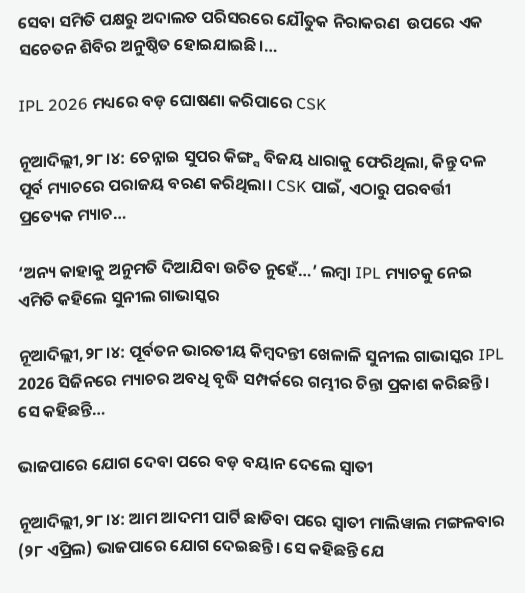ସେବା ସମିତି ପକ୍ଷରୁ ଅଦାଲତ ପରିସରରେ ଯୌତୁକ ନିରାକରଣ  ଉପରେ ଏକ ସଚେତନ ଶିବିର ଅନୁଷ୍ଠିତ ହୋଇଯାଇଛି।…

IPL 2026 ମଧ୍ୟରେ ବଡ଼ ଘୋଷଣା କରିପାରେ CSK

ନୂଆଦିଲ୍ଲୀ,୨୮।୪: ଚେନ୍ନାଇ ସୁପର କିଙ୍ଗ୍ସ ବିଜୟ ଧାରାକୁ ଫେରିଥିଲା, କିନ୍ତୁ ଦଳ ପୂର୍ବ ମ୍ୟାଚରେ ପରାଜୟ ବରଣ କରିଥିଲା। CSK ପାଇଁ, ଏଠାରୁ ପରବର୍ତ୍ତୀ ପ୍ରତ୍ୟେକ ମ୍ୟାଚ…

‘ଅନ୍ୟ କାହାକୁ ଅନୁମତି ଦିଆଯିବା ଉଚିତ ନୁହେଁ…’ ଲମ୍ବା IPL ମ୍ୟାଚକୁ ନେଇ ଏମିତି କହିଲେ ସୁନୀଲ ଗାଭାସ୍କର

ନୂଆଦିଲ୍ଲୀ,୨୮।୪: ପୂର୍ବତନ ଭାରତୀୟ କିମ୍ବଦନ୍ତୀ ଖେଳାଳି ସୁନୀଲ ଗାଭାସ୍କର IPL 2026 ସିଜିନରେ ମ୍ୟାଚର ଅବଧି ବୃଦ୍ଧି ସମ୍ପର୍କରେ ଗମ୍ଭୀର ଚିନ୍ତା ପ୍ରକାଶ କରିଛନ୍ତି। ସେ କହିଛନ୍ତି…

ଭାଜପାରେ ଯୋଗ ଦେବା ପରେ ବଡ଼ ବୟାନ ଦେଲେ ସ୍ବାତୀ

ନୂଆଦିଲ୍ଲୀ,୨୮।୪: ଆମ ଆଦମୀ ପାର୍ଟି ଛାଡିବା ପରେ ସ୍ବାତୀ ମାଲିୱାଲ ମଙ୍ଗଳବାର (୨୮ ଏପ୍ରିଲ) ଭାଜପାରେ ଯୋଗ ଦେଇଛନ୍ତି। ସେ କହିଛନ୍ତି ଯେ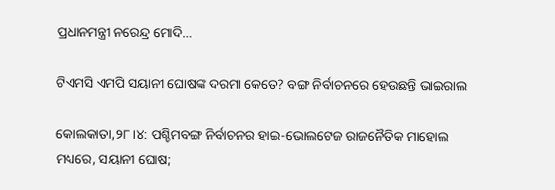ପ୍ରଧାନମନ୍ତ୍ରୀ ନରେନ୍ଦ୍ର ମୋଦି…

ଟିଏମସି ଏମପି ସୟାନୀ ଘୋଷଙ୍କ ଦରମା କେତେ? ବଙ୍ଗ ନିର୍ବାଚନରେ ହେଉଛନ୍ତି ଭାଇରାଲ

କୋଲକାତା,୨୮।୪: ପଶ୍ଚିମବଙ୍ଗ ନିର୍ବାଚନର ହାଇ-ଭୋଲଟେଜ ରାଜନୈତିକ ମାହୋଲ ମଧ୍ୟରେ, ସୟାନୀ ଘୋଷ;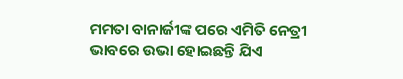ମମତା ବାନାର୍ଜୀଙ୍କ ପରେ ଏମିତି ନେତ୍ରୀ ଭାବରେ ଉଭା ହୋଇଛନ୍ତି ଯିଏ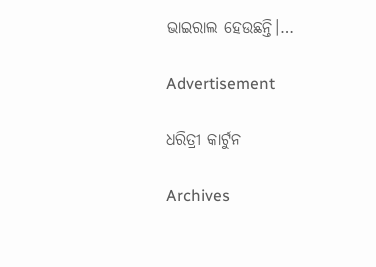ଭାଇରାଲ ହେଉଛନ୍ତି।…

Advertisement

ଧରିତ୍ରୀ କାର୍ଟୁନ

Archives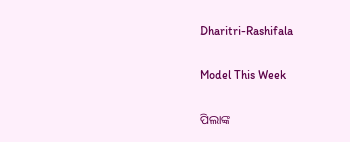Dharitri-Rashifala

Model This Week

ପିଲାଙ୍କ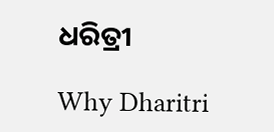ଧରିତ୍ରୀ

Why Dharitri